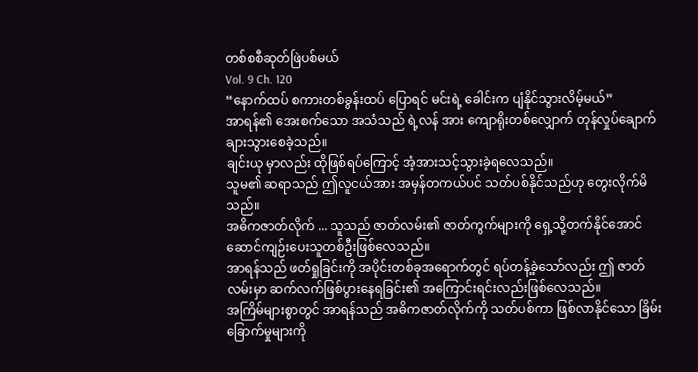တစ်စစီဆုတ်ဖြဲပစ်မယ်
Vol. 9 Ch. 120
“နောက်ထပ် စကားတစ်ခွန်းထပ် ပြောရင် မင်းရဲ့ ခေါင်းက ပျံနိုင်သွားလိမ့်မယ်”
အာရန်၏ အေးစက်သော အသံသည် ရဲ့လန် အား ကျောရိုးတစ်လျှောက် တုန်လှုပ်ချောက်ချားသွားစေခဲ့သည်။
ချင်းယု မှာလည်း ထိုဖြစ်ရပ်ကြောင့် အံ့အားသင့်သွားခဲ့ရလေသည်။
သူမ၏ ဆရာသည် ဤလူငယ်အား အမှန်တကယ်ပင် သတ်ပစ်နိုင်သည်ဟု တွေးလိုက်မိသည်။
အဓိကဇာတ်လိုက် ... သူသည် ဇာတ်လမ်း၏ ဇာတ်ကွက်များကို ရှေ့သို့တက်နိုင်အောင် ဆောင်ကျဉ်းပေးသူတစ်ဦးဖြစ်လေသည်။
အာရန်သည် ဖတ်ရှုခြင်းကို အပိုင်းတစ်ခုအရောက်တွင် ရပ်တန့်ခဲ့သော်လည်း ဤ ဇာတ်လမ်းမှာ ဆက်လက်ဖြစ်ပွားနေရခြင်း၏ အကြောင်းရင်းလည်းဖြစ်လေသည်။
အကြိမ်များစွာတွင် အာရန်သည် အဓိကဇာတ်လိုက်ကို သတ်ပစ်ကာ ဖြစ်လာနိုင်သော ခြိမ်းခြောက်မှုများကို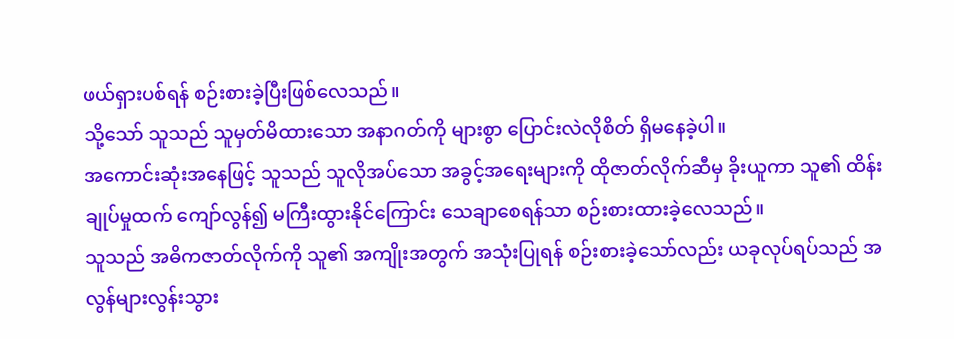ဖယ်ရှားပစ်ရန် စဉ်းစားခဲ့ပြီးဖြစ်လေသည်။
သို့သော် သူသည် သူမှတ်မိထားသော အနာဂတ်ကို များစွာ ပြောင်းလဲလိုစိတ် ရှိမနေခဲ့ပါ။
အကောင်းဆုံးအနေဖြင့် သူသည် သူလိုအပ်သော အခွင့်အရေးများကို ထိုဇာတ်လိုက်ဆီမှ ခိုးယူကာ သူ၏ ထိန်းချုပ်မှုထက် ကျော်လွန်၍ မကြီးထွားနိုင်ကြောင်း သေချာစေရန်သာ စဉ်းစားထားခဲ့လေသည်။
သူသည် အဓိကဇာတ်လိုက်ကို သူ၏ အကျိုးအတွက် အသုံးပြုရန် စဉ်းစားခဲ့သော်လည်း ယခုလုပ်ရပ်သည် အလွန်များလွန်းသွား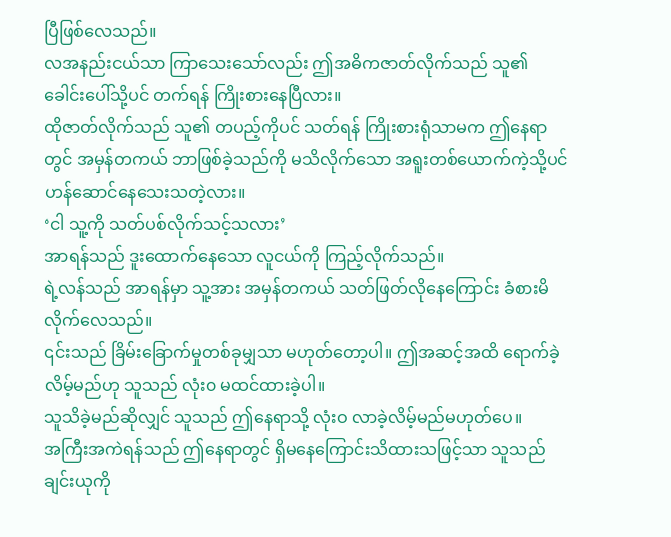ပြီဖြစ်လေသည်။
လအနည်းငယ်သာ ကြာသေးသော်လည်း ဤအဓိကဇာတ်လိုက်သည် သူ၏ ခေါင်းပေါ်သို့ပင် တက်ရန် ကြိုးစားနေပြီလား။
ထိုဇာတ်လိုက်သည် သူ၏ တပည့်ကိုပင် သတ်ရန် ကြိုးစားရုံသာမက ဤနေရာတွင် အမှန်တကယ် ဘာဖြစ်ခဲ့သည်ကို မသိလိုက်သော အရူးတစ်ယောက်ကဲ့သို့ပင် ဟန်ဆောင်နေသေးသတဲ့လား။
‘ငါ သူ့ကို သတ်ပစ်လိုက်သင့်သလား’
အာရန်သည် ဒူးထောက်နေသော လူငယ်ကို ကြည့်လိုက်သည်။
ရဲ့လန်သည် အာရန်မှာ သူ့အား အမှန်တကယ် သတ်ဖြတ်လိုနေကြောင်း ခံစားမိလိုက်လေသည်။
၎င်းသည် ခြိမ်းခြောက်မှုတစ်ခုမျှသာ မဟုတ်တော့ပါ။ ဤအဆင့်အထိ ရောက်ခဲ့လိမ့်မည်ဟု သူသည် လုံး၀ မထင်ထားခဲ့ပါ။
သူသိခဲ့မည်ဆိုလျှင် သူသည် ဤနေရာသို့ လုံးဝ လာခဲ့လိမ့်မည်မဟုတ်ပေ။
အကြီးအကဲရန်သည် ဤနေရာတွင် ရှိမနေကြောင်းသိထားသဖြင့်သာ သူသည် ချင်းယုကို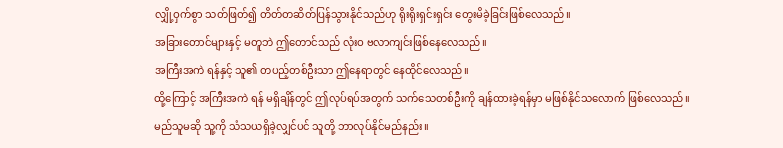လျှို့ဝှက်စွာ သတ်ဖြတ်၍ တိတ်တဆိတ်ပြန်သွားနိုင်သည်ဟု ရိုးရိုးရှင်းရှင်း တွေးမိခဲ့ခြင်းဖြစ်လေသည်။
အခြားတောင်များနှင့် မတူဘဲ ဤတောင်သည် လုံးဝ ဗလာကျင်းဖြစ်နေလေသည်။
အကြီးအကဲ ရန်နှင့် သူ၏ တပည့်တစ်ဦးသာ ဤနေရာတွင် နေထိုင်လေသည်။
ထို့ကြောင့် အကြီးအကဲ ရန် မရှိချိန်တွင် ဤလုပ်ရပ်အတွက် သက်သေတစ်ဦးကို ချန်ထားခဲ့ရန်မှာ မဖြစ်နိုင်သလောက် ဖြစ်လေသည်။
မည်သူမဆို သူ့ကို သံသယရှိခဲ့လျှင်ပင် သူတို့ ဘာလုပ်နိုင်မည်နည်း။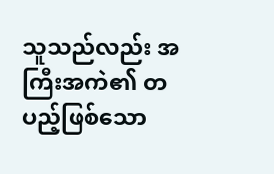သူသည်လည်း အကြီးအကဲ၏ တပည့်ဖြစ်သော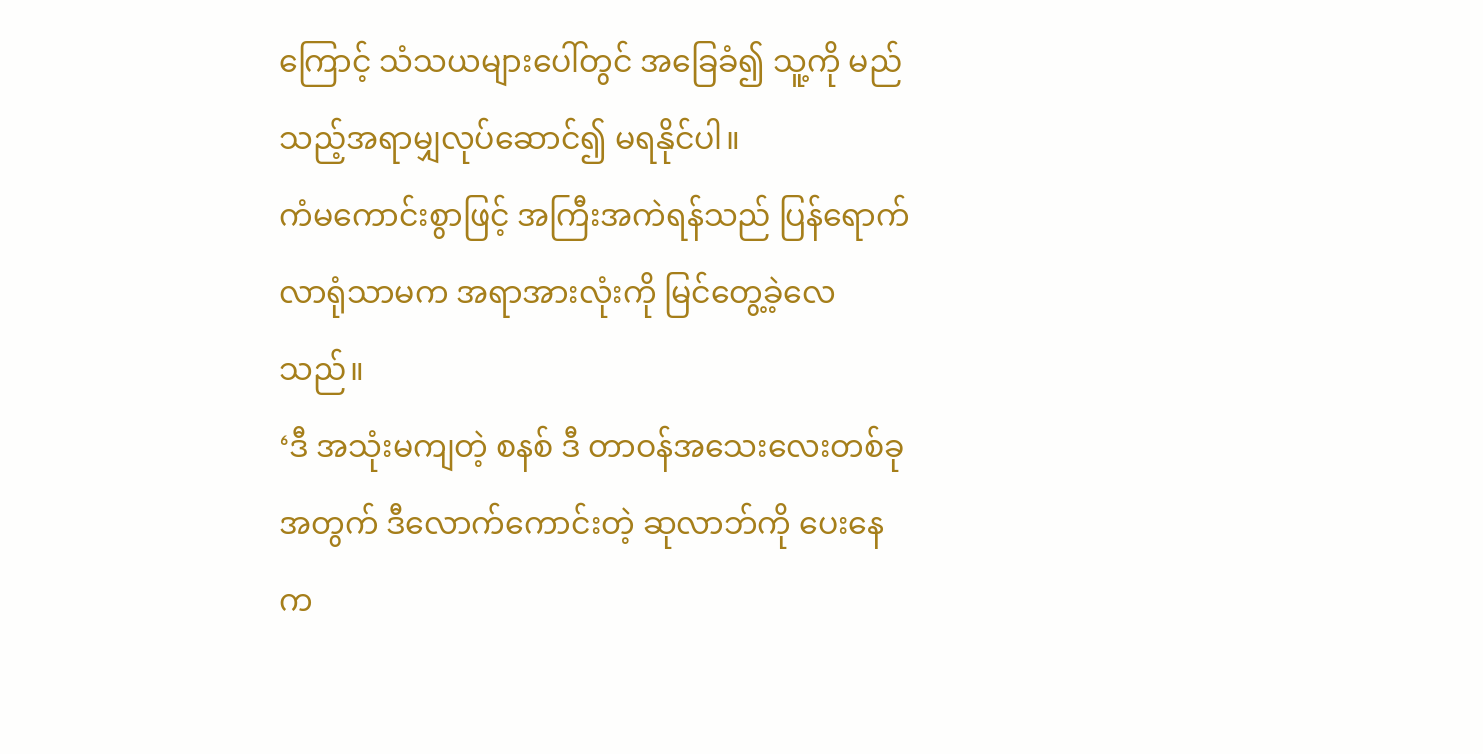ကြောင့် သံသယများပေါ်တွင် အခြေခံ၍ သူ့ကို မည်သည့်အရာမျှလုပ်ဆောင်၍ မရနိုင်ပါ။
ကံမကောင်းစွာဖြင့် အကြီးအကဲရန်သည် ပြန်ရောက်လာရုံသာမက အရာအားလုံးကို မြင်တွေ့ခဲ့လေသည်။
‘ဒီ အသုံးမကျတဲ့ စနစ် ဒီ တာဝန်အသေးလေးတစ်ခုအတွက် ဒီလောက်ကောင်းတဲ့ ဆုလာဘ်ကို ပေးနေက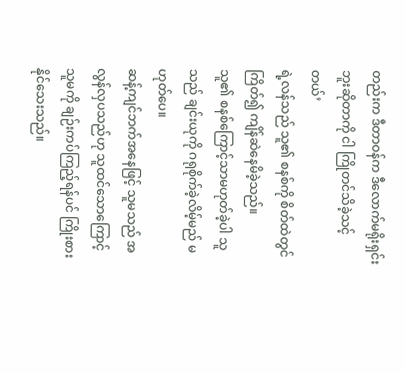တည်းက ဒီတာဝန်က ဒီလောက်မရိုးရှင်းဘူးဆိုတာကို ငါ ကြိုတင်သိခဲ့သင့်တယ်’
ရဲ့လန်သည် သူ၏ စနစ်ကို စိတ်ထဲတွင် ကြိတ်၍ ကျိန်ဆဲနေမိခဲ့သည်။
သူ၏ စနစ်ကြောင့်သာမဟုတ်ခဲ့ပါ သူသည် ချင်းယုကို ဂရုစိုက်ခဲ့လိမ့်မည် မဟုတ်ပေ။
ဆန့်ကျင်ဘက်အနေဖြင့် သူမသည် အလွန်လှပသည်ဟု သူထင်သောကြောင့် သူမကို ချဉ်းကပ်ကြည့်ရန်ပင် ကြိုးစားနိုင်သေးသည်။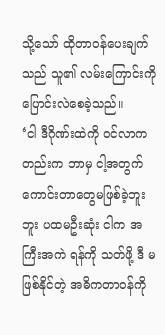သို့သော် ထိုတာဝန်ပေးချက်သည် သူ၏ လမ်းကြောင်းကို ပြောင်းလဲစေခဲ့သည်။
‘ငါ ဒီဂိုဏ်းထဲကို ဝင်လာကတည်းက ဘာမှ ငါ့အတွက် ကောင်းတာတွေမဖြစ်ခဲ့ဘူးဘူး ပထမဦးဆုံး ငါက အကြီးအကဲ ရန်ကို သတ်ဖို့ ဒီ မဖြစ်နိုင်တဲ့ အဓိကတာဝန်ကို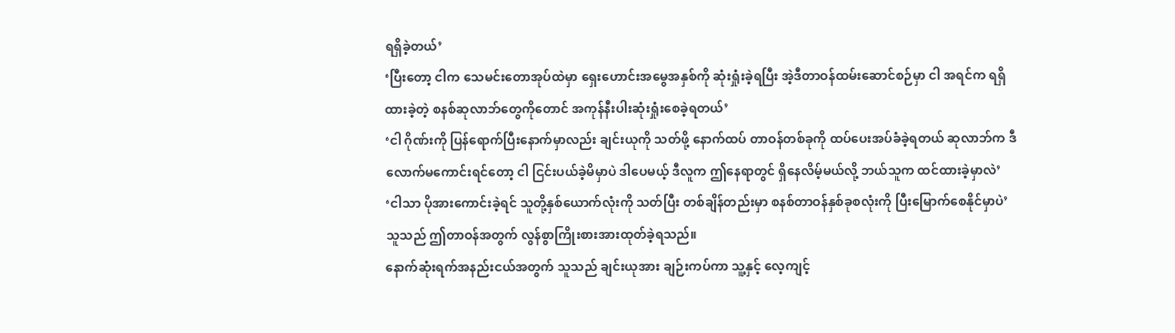ရရှိခဲ့တယ်’
‘ပြီးတော့ ငါက သေမင်းတောအုပ်ထဲမှာ ရှေးဟောင်းအမွေအနှစ်ကို ဆုံးရှုံးခဲ့ရပြီး အဲ့ဒီတာဝန်ထမ်းဆောင်စဉ်မှာ ငါ အရင်က ရရှိထားခဲ့တဲ့ စနစ်ဆုလာဘ်တွေကိုတောင် အကုန်နီးပါးဆုံးရှုံးစေခဲ့ရတယ်’
‘ငါ ဂိုဏ်းကို ပြန်ရောက်ပြီးနောက်မှာလည်း ချင်းယုကို သတ်ဖို့ နောက်ထပ် တာဝန်တစ်ခုကို ထပ်ပေးအပ်ခံခဲ့ရတယ် ဆုလာဘ်က ဒီလောက်မကောင်းရင်တော့ ငါ ငြင်းပယ်ခဲ့မိမှာပဲ ဒါပေမယ့် ဒီလူက ဤနေရာတွင် ရှိနေလိမ့်မယ်လို့ ဘယ်သူက ထင်ထားခဲ့မှာလဲ’
‘ငါသာ ပိုအားကောင်းခဲ့ရင် သူတို့နှစ်ယောက်လုံးကို သတ်ပြီး တစ်ချိန်တည်းမှာ စနစ်တာဝန်နှစ်ခုစလုံးကို ပြီးမြောက်စေနိုင်မှာပဲ’
သူသည် ဤတာဝန်အတွက် လွန်စွာကြိုးစားအားထုတ်ခဲ့ရသည်။
နောက်ဆုံးရက်အနည်းငယ်အတွက် သူသည် ချင်းယုအား ချဉ်းကပ်ကာ သူ့နှင့် လေ့ကျင့်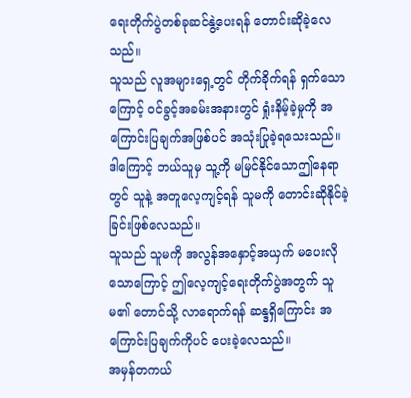ရေးတိုက်ပွဲတစ်ခုဆင်နွဲ့ပေးရန် တောင်းဆိုခဲ့လေသည်။
သူသည် လူအများရှေ့တွင် တိုက်ခိုက်ရန် ရှက်သောကြောင့် ဝင်ခွင့်အခမ်းအနားတွင် ရှုံးနိမ့်ခဲ့မှုကို အကြောင်းပြချက်အဖြစ်ပင် အသုံးပြုခဲ့ရသေးသည်။
ဒါကြောင့် ဘယ်သူမှ သူ့ကို မမြင်နိုင်သောဤနေရာတွင် သူနဲ့ အတူလေ့ကျင့်ရန် သူမကို တောင်းဆိုနိုင်ခဲ့ခြင်းဖြစ်လေသည်။
သူသည် သူမကို အလွန်အနှောင့်အယှက် မပေးလိုသောကြောင့် ဤလေ့ကျင့်ရေးတိုက်ပွဲအတွက် သူမ၏ တောင်သို့ လာရောက်ရန် ဆန္ဒရှိကြောင်း အကြောင်းပြချက်ကိုပင် ပေးခဲ့လေသည်။
အမှန်တကယ်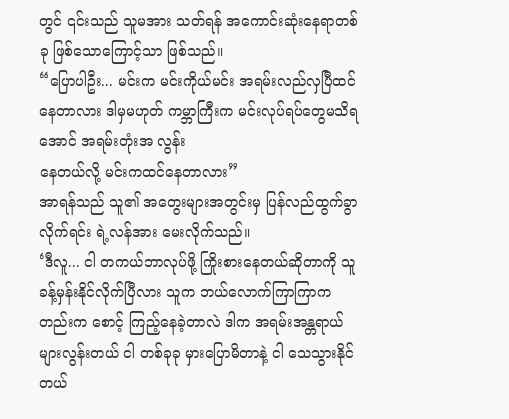တွင် ၎င်းသည် သူမအား သတ်ရန် အကောင်းဆုံးနေရာတစ်ခု ဖြစ်သောကြောင့်သာ ဖြစ်သည်။
“ပြောပါဦး... မင်းက မင်းကိုယ်မင်း အရမ်းလည်လှပြီထင်နေတာလား ဒါမှမဟုတ် ကမ္ဘာကြီးက မင်းလုပ်ရပ်တွေမသိရအောင် အရမ်းတုံးအ လွန်း
နေတယ်လို့ မင်းကထင်နေတာလား”
အာရန်သည် သူ၏ အတွေးများအတွင်းမှ ပြန်လည်ထွက်ခွာလိုက်ရင်း ရဲ့လန်အား မေးလိုက်သည်။
‘ဒီလူ... ငါ တကယ်ဘာလုပ်ဖို့ ကြိုးစားနေတယ်ဆိုတာကို သူ ခန့်မှန်းနိုင်လိုက်ပြီလား သူက ဘယ်လောက်ကြာကြာကတည်းက စောင့် ကြည့်နေခဲ့တာလဲ ဒါက အရမ်းအန္တရာယ်များလွန်းတယ် ငါ တစ်ခုခု မှားပြောမိတာနဲ့ ငါ သေသွားနိုင်တယ်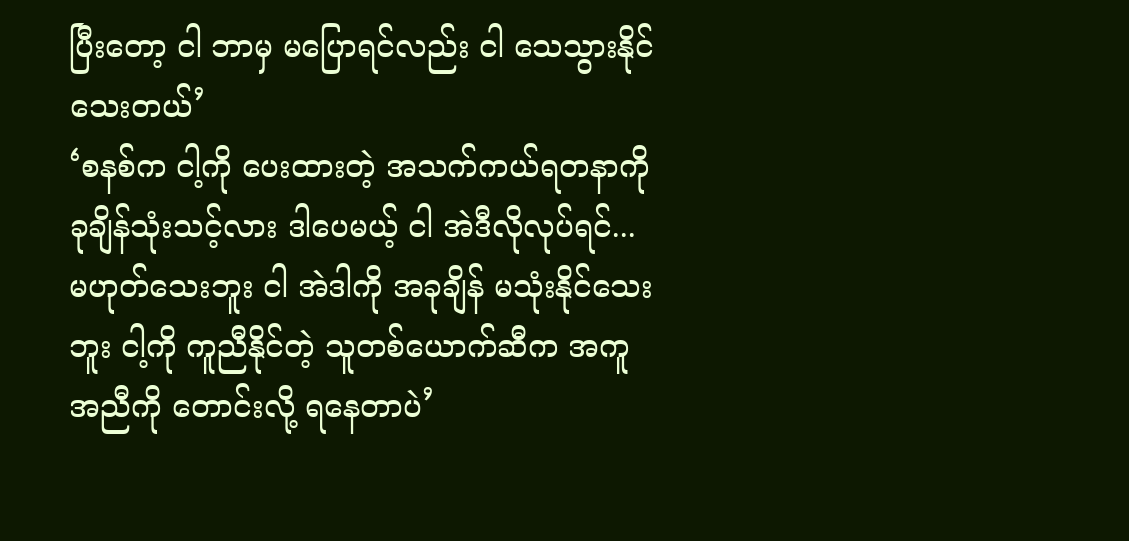ပြီးတော့ ငါ ဘာမှ မပြောရင်လည်း ငါ သေသွားနိုင်သေးတယ်’
‘စနစ်က ငါ့ကို ပေးထားတဲ့ အသက်ကယ်ရတနာကို ခုချိန်သုံးသင့်လား ဒါပေမယ့် ငါ အဲဒီလိုလုပ်ရင်... မဟုတ်သေးဘူး ငါ အဲဒါကို အခုချိန် မသုံးနိုင်သေးဘူး ငါ့ကို ကူညီနိုင်တဲ့ သူတစ်ယောက်ဆီက အကူအညီကို တောင်းလို့ ရနေတာပဲ’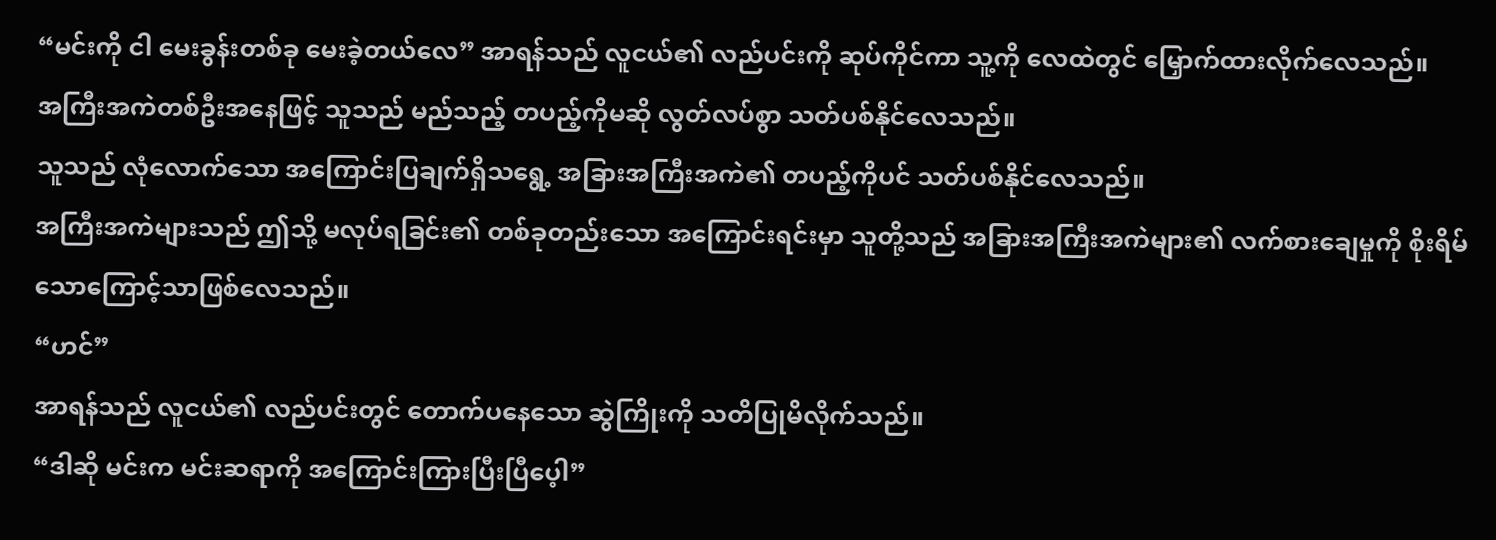“မင်းကို ငါ မေးခွန်းတစ်ခု မေးခဲ့တယ်လေ” အာရန်သည် လူငယ်၏ လည်ပင်းကို ဆုပ်ကိုင်ကာ သူ့ကို လေထဲတွင် မြှောက်ထားလိုက်လေသည်။
အကြီးအကဲတစ်ဦးအနေဖြင့် သူသည် မည်သည့် တပည့်ကိုမဆို လွတ်လပ်စွာ သတ်ပစ်နိုင်လေသည်။
သူသည် လုံလောက်သော အကြောင်းပြချက်ရှိသရွေ့ အခြားအကြီးအကဲ၏ တပည့်ကိုပင် သတ်ပစ်နိုင်လေသည်။
အကြီးအကဲများသည် ဤသို့ မလုပ်ရခြင်း၏ တစ်ခုတည်းသော အကြောင်းရင်းမှာ သူတို့သည် အခြားအကြီးအကဲများ၏ လက်စားချေမှုကို စိုးရိမ်သောကြောင့်သာဖြစ်လေသည်။
“ဟင်”
အာရန်သည် လူငယ်၏ လည်ပင်းတွင် တောက်ပနေသော ဆွဲကြိုးကို သတိပြုမိလိုက်သည်။
“ဒါဆို မင်းက မင်းဆရာကို အကြောင်းကြားပြီးပြီပေ့ါ”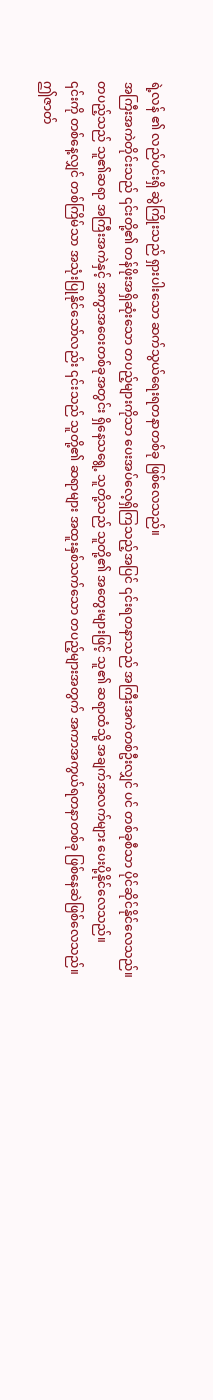ရဲ့လန် ၏ လည်ပင်းရှိ ဆွဲကြိုးသည် ရှားပါးသော ဆက်သွယ်ရေးရတနာတစ်ခု ဖြစ်လေသည်။
အကြီးအကဲတိုင်းသည် ၎င်းတို့၏ တန်ဖိုးအရှိဆုံးသော တပည့်များကိုသာ ပေးအပ်လေ့ရှိကြသည့်အပြင် ၎င်းရတနာသည် အကြီးအကဲတစ်ဦးလျှင် ပင် တစ်ခုစီသာ ပိုင်ဆိုင်နိုင်လေသည်။
တပည့်သည် သူ၏ဆရာ အကြီးအကဲနှင့် အကွာအဝေးတစ်ခုအတွင်း ရှိနေသရွေ့ သူတို့သည် သူတို့၏ အတွေးများဖြင့် သူ၏ ဆရာထံသို့ အချက်အလက်များ ပေးပို့နိုင်လေသည်။
၎င်းကို တစ်နေ့လျှင် တစ်ကြိမ်သာ အသုံးပြုနိုင်သော်လည်း ၎င်းသည် သူတို့၏ ဆရာများ အထူးနှစ်သက်သော တပည့်များအတွက် အကာအကွယ်ရတနာတစ်ခု ဖြစ်နေဆဲဖြစ်လေသည်။
ဤဇာတ်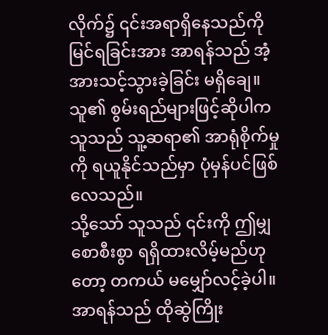လိုက်၌ ၎င်းအရာရှိနေသည်ကို မြင်ရခြင်းအား အာရန်သည် အံ့အားသင့်သွားခဲ့ခြင်း မရှိချေ။
သူ၏ စွမ်းရည်များဖြင့်ဆိုပါက သူသည် သူ့ဆရာ၏ အာရုံစိုက်မှုကို ရယူနိုင်သည်မှာ ပုံမှန်ပင်ဖြစ်လေသည်။
သို့သော် သူသည် ၎င်းကို ဤမျှစောစီးစွာ ရရှိထားလိမ့်မည်ဟုတော့ တကယ် မမျှော်လင့်ခဲ့ပါ။
အာရန်သည် ထိုဆွဲကြိုး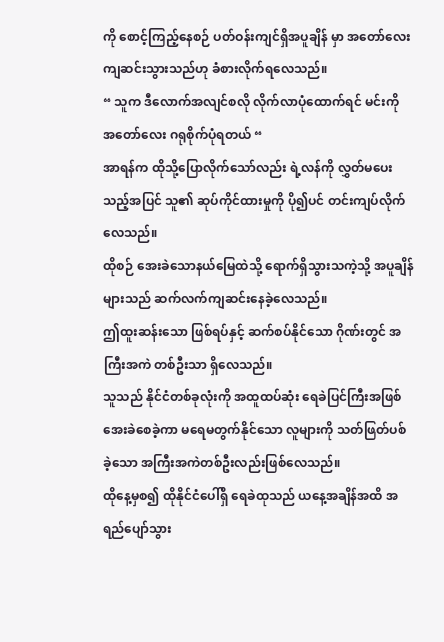ကို စောင့်ကြည့်နေစဉ် ပတ်ဝန်းကျင်ရှိအပူချိန် မှာ အတော်လေး ကျဆင်းသွားသည်ဟု ခံစားလိုက်ရလေသည်။
“ သူက ဒီလောက်အလျင်စလို လိုက်လာပုံထောက်ရင် မင်းကို အတော်လေး ဂရုစိုက်ပုံရတယ် “
အာရန်က ထိုသို့ပြောလိုက်သော်လည်း ရဲ့လန်ကို လွှတ်မပေးသည့်အပြင် သူ၏ ဆုပ်ကိုင်ထားမှုကို ပို၍ပင် တင်းကျပ်လိုက်လေသည်။
ထိုစဉ် အေးခဲသောနယ်မြေထဲသို့ ရောက်ရှိသွားသကဲ့သို့ အပူချိန်များသည် ဆက်လက်ကျဆင်းနေခဲ့လေသည်။
ဤထူးဆန်းသော ဖြစ်ရပ်နှင့် ဆက်စပ်နိုင်သော ဂိုဏ်းတွင် အကြီးအကဲ တစ်ဦးသာ ရှိလေသည်။
သူသည် နိုင်ငံတစ်ခုလုံးကို အထူထပ်ဆုံး ရေခဲပြင်ကြီးအဖြစ် အေးခဲစေခဲ့ကာ မရေမတွက်နိုင်သော လူများကို သတ်ဖြတ်ပစ်ခဲ့သော အကြီးအကဲတစ်ဦးလည်းဖြစ်လေသည်။
ထိုနေ့မှစ၍ ထိုနိုင်ငံပေါ်ရှိ ရေခဲထုသည် ယနေ့အချိန်အထိ အရည်ပျော်သွား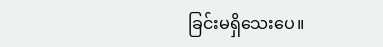ခြင်းမရှိသေးပေ။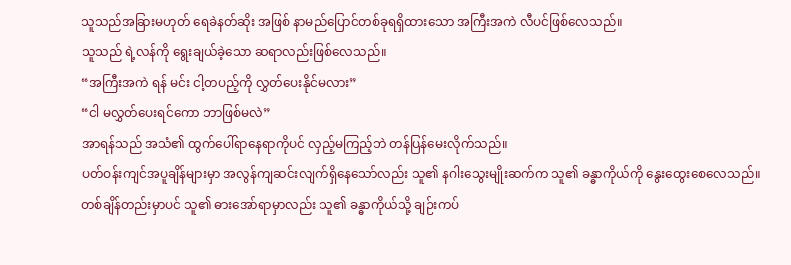သူသည်အခြားမဟုတ် ရေခဲနတ်ဆိုး အဖြစ် နာမည်ပြောင်တစ်ခုရရှိထားသော အကြီးအကဲ လီပင်ဖြစ်လေသည်။
သူသည် ရဲ့လန်ကို ရွေးချယ်ခဲ့သော ဆရာလည်းဖြစ်လေသည်။
“အကြီးအကဲ ရန် မင်း ငါ့တပည့်ကို လွှတ်ပေးနိုင်မလား”
“ငါ မလွှတ်ပေးရင်ကော ဘာဖြစ်မလဲ”
အာရန်သည် အသံ၏ ထွက်ပေါ်ရာနေရာကိုပင် လှည့်မကြည့်ဘဲ တန်ပြန်မေးလိုက်သည်။
ပတ်ဝန်းကျင်အပူချိန်များမှာ အလွန်ကျဆင်းလျက်ရှိနေသော်လည်း သူ၏ နဂါးသွေးမျိုးဆက်က သူ၏ ခန္ဓာကိုယ်ကို နွေးထွေးစေလေသည်။
တစ်ချိန်တည်းမှာပင် သူ၏ ဓားအော်ရာမှာလည်း သူ၏ ခန္ဓာကိုယ်သို့ ချဉ်းကပ်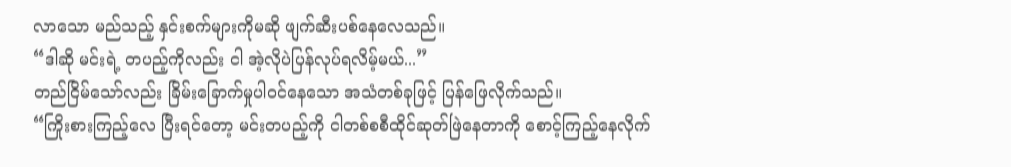လာသော မည်သည့် နှင်းစက်များကိုမဆို ဖျက်ဆီးပစ်နေလေသည်။
“ဒါဆို မင်းရဲ့ တပည့်ကိုလည်း ငါ အဲ့လိုပဲပြန်လုပ်ရလိမ့်မယ်...”
တည်ငြိမ်သော်လည်း ခြိမ်းခြောက်မှုပါဝင်နေသော အသံတစ်ခုဖြင့် ပြန်ဖြေလိုက်သည်။
“ကြိုးစားကြည့်လေ ပြီးရင်တော့ မင်းတပည့်ကို ငါတစ်စစီထိုင်ဆုတ်ဖြဲနေတာကို စောင့်ကြည့်နေလိုက်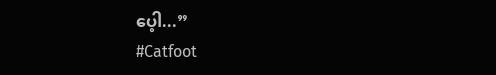ပေ့ါ...”
#Catfoot